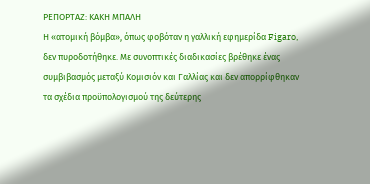ΡΕΠΟΡΤΑΖ: ΚΑΚΗ ΜΠΑΛΗ
Η «ατομική βόμβα», όπως φοβόταν η γαλλική εφημερίδα Figaro, δεν πυροδοτήθηκε. Με συνοπτικές διαδικασίες βρέθηκε ένας συμβιβασμός μεταξύ Κομισιόν και Γαλλίας και δεν απορρίφθηκαν τα σχέδια προϋπολογισμού της δεύτερης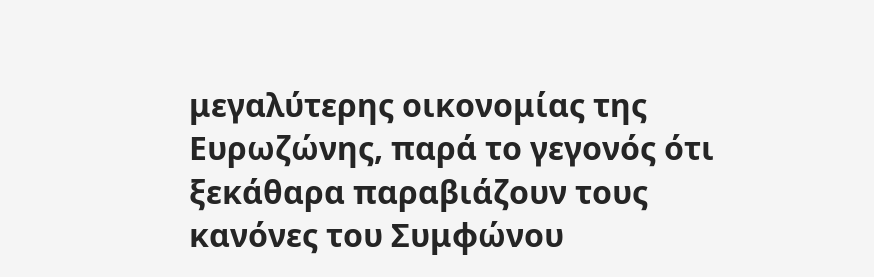μεγαλύτερης οικονομίας της Ευρωζώνης, παρά το γεγονός ότι ξεκάθαρα παραβιάζουν τους κανόνες του Συμφώνου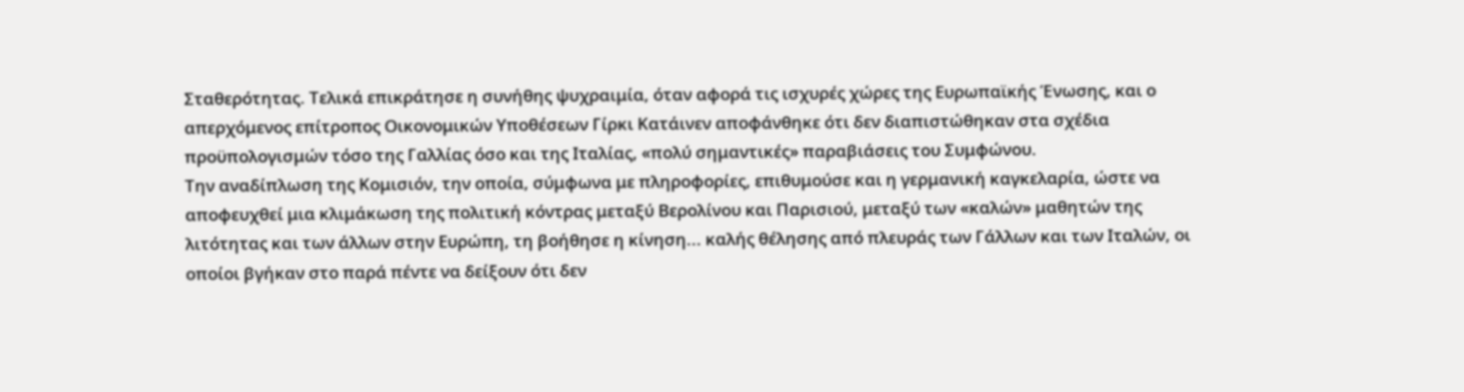Σταθερότητας. Τελικά επικράτησε η συνήθης ψυχραιμία, όταν αφορά τις ισχυρές χώρες της Ευρωπαϊκής Ένωσης, και ο απερχόμενος επίτροπος Οικονομικών Υποθέσεων Γίρκι Κατάινεν αποφάνθηκε ότι δεν διαπιστώθηκαν στα σχέδια προϋπολογισμών τόσο της Γαλλίας όσο και της Ιταλίας, «πολύ σημαντικές» παραβιάσεις του Συμφώνου.
Την αναδίπλωση της Κομισιόν, την οποία, σύμφωνα με πληροφορίες, επιθυμούσε και η γερμανική καγκελαρία, ώστε να αποφευχθεί μια κλιμάκωση της πολιτική κόντρας μεταξύ Βερολίνου και Παρισιού, μεταξύ των «καλών» μαθητών της λιτότητας και των άλλων στην Ευρώπη, τη βοήθησε η κίνηση... καλής θέλησης από πλευράς των Γάλλων και των Ιταλών, οι οποίοι βγήκαν στο παρά πέντε να δείξουν ότι δεν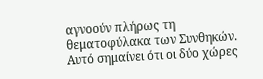αγνοούν πλήρως τη θεματοφύλακα των Συνθηκών.
Αυτό σημαίνει ότι οι δύο χώρες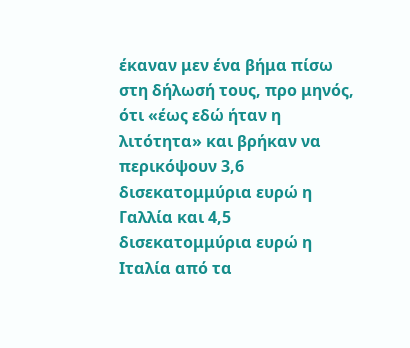έκαναν μεν ένα βήμα πίσω στη δήλωσή τους, προ μηνός, ότι «έως εδώ ήταν η λιτότητα» και βρήκαν να περικόψουν 3,6 δισεκατομμύρια ευρώ η Γαλλία και 4,5 δισεκατομμύρια ευρώ η Ιταλία από τα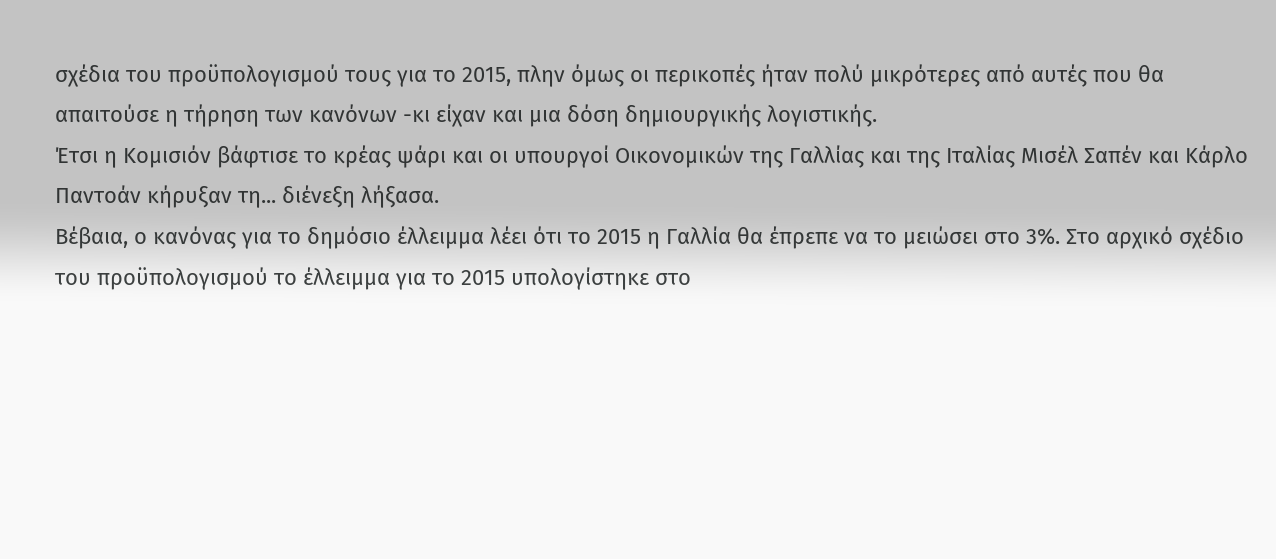σχέδια του προϋπολογισμού τους για το 2015, πλην όμως οι περικοπές ήταν πολύ μικρότερες από αυτές που θα απαιτούσε η τήρηση των κανόνων -κι είχαν και μια δόση δημιουργικής λογιστικής.
Έτσι η Κομισιόν βάφτισε το κρέας ψάρι και οι υπουργοί Οικονομικών της Γαλλίας και της Ιταλίας Μισέλ Σαπέν και Κάρλο Παντοάν κήρυξαν τη... διένεξη λήξασα.
Βέβαια, ο κανόνας για το δημόσιο έλλειμμα λέει ότι το 2015 η Γαλλία θα έπρεπε να το μειώσει στο 3%. Στο αρχικό σχέδιο του προϋπολογισμού το έλλειμμα για το 2015 υπολογίστηκε στο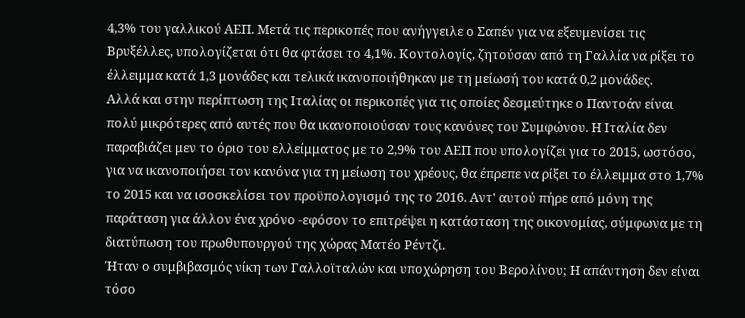4,3% του γαλλικού ΑΕΠ. Μετά τις περικοπές που ανήγγειλε ο Σαπέν για να εξευμενίσει τις Βρυξέλλες, υπολογίζεται ότι θα φτάσει το 4,1%. Κοντολογίς, ζητούσαν από τη Γαλλία να ρίξει το έλλειμμα κατά 1,3 μονάδες και τελικά ικανοποιήθηκαν με τη μείωσή του κατά 0,2 μονάδες.
Αλλά και στην περίπτωση της Ιταλίας οι περικοπές για τις οποίες δεσμεύτηκε ο Παντοάν είναι πολύ μικρότερες από αυτές που θα ικανοποιούσαν τους κανόνες του Συμφώνου. Η Ιταλία δεν παραβιάζει μεν το όριο του ελλείμματος με το 2,9% του ΑΕΠ που υπολογίζει για το 2015, ωστόσο, για να ικανοποιήσει τον κανόνα για τη μείωση του χρέους, θα έπρεπε να ρίξει το έλλειμμα στο 1,7% το 2015 και να ισοσκελίσει τον προϋπολογισμό της το 2016. Αντ' αυτού πήρε από μόνη της παράταση για άλλον ένα χρόνο -εφόσον το επιτρέψει η κατάσταση της οικονομίας, σύμφωνα με τη διατύπωση του πρωθυπουργού της χώρας Ματέο Ρέντζι.
Ήταν ο συμβιβασμός νίκη των Γαλλοϊταλών και υποχώρηση του Βερολίνου; Η απάντηση δεν είναι τόσο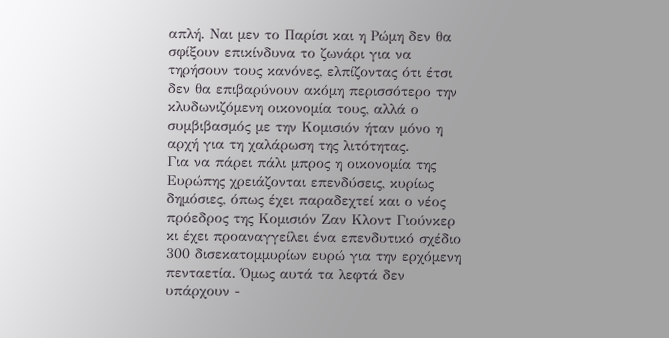απλή. Ναι μεν το Παρίσι και η Ρώμη δεν θα σφίξουν επικίνδυνα το ζωνάρι για να τηρήσουν τους κανόνες, ελπίζοντας ότι έτσι δεν θα επιβαρύνουν ακόμη περισσότερο την κλυδωνιζόμενη οικονομία τους, αλλά ο συμβιβασμός με την Κομισιόν ήταν μόνο η αρχή για τη χαλάρωση της λιτότητας.
Για να πάρει πάλι μπρος η οικονομία της Ευρώπης χρειάζονται επενδύσεις, κυρίως δημόσιες, όπως έχει παραδεχτεί και ο νέος πρόεδρος της Κομισιόν Ζαν Κλοντ Γιούνκερ κι έχει προαναγγείλει ένα επενδυτικό σχέδιο 300 δισεκατομμυρίων ευρώ για την ερχόμενη πενταετία. Όμως αυτά τα λεφτά δεν υπάρχουν -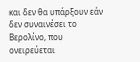και δεν θα υπάρξουν εάν δεν συναινέσει το Βερολίνο, που ονειρεύεται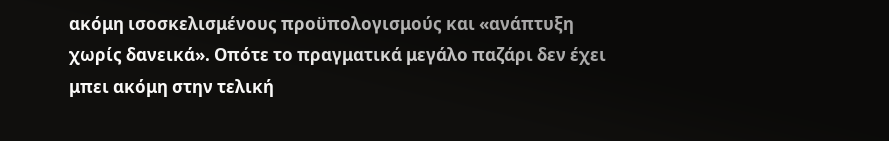ακόμη ισοσκελισμένους προϋπολογισμούς και «ανάπτυξη χωρίς δανεικά». Οπότε το πραγματικά μεγάλο παζάρι δεν έχει μπει ακόμη στην τελική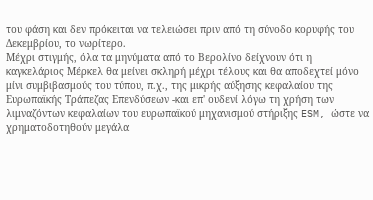του φάση και δεν πρόκειται να τελειώσει πριν από τη σύνοδο κορυφής του Δεκεμβρίου, το νωρίτερο.
Μέχρι στιγμής, όλα τα μηνύματα από το Βερολίνο δείχνουν ότι η καγκελάριος Μέρκελ θα μείνει σκληρή μέχρι τέλους και θα αποδεχτεί μόνο μίνι συμβιβασμούς του τύπου, π.χ., της μικρής αύξησης κεφαλαίου της Ευρωπαϊκής Τράπεζας Επενδύσεων -και επ' ουδενί λόγω τη χρήση των λιμναζόντων κεφαλαίων του ευρωπαϊκού μηχανισμού στήριξης ESM, ώστε να χρηματοδοτηθούν μεγάλα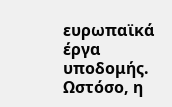ευρωπαϊκά έργα υποδομής.
Ωστόσο, η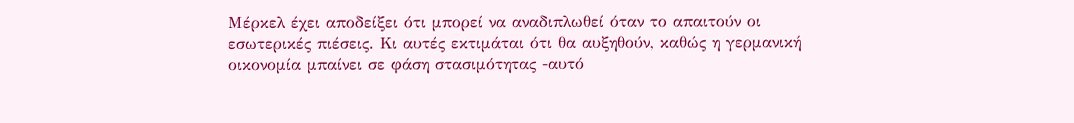Μέρκελ έχει αποδείξει ότι μπορεί να αναδιπλωθεί όταν το απαιτούν οι εσωτερικές πιέσεις. Κι αυτές εκτιμάται ότι θα αυξηθούν, καθώς η γερμανική οικονομία μπαίνει σε φάση στασιμότητας -αυτό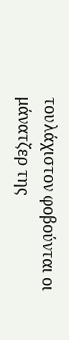τουλάχιστον φοβούνται οι μάνατζερ της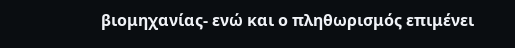βιομηχανίας- ενώ και ο πληθωρισμός επιμένει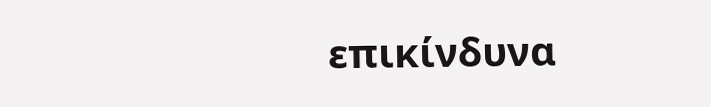επικίνδυνα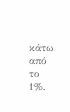κάτω από το 1%.